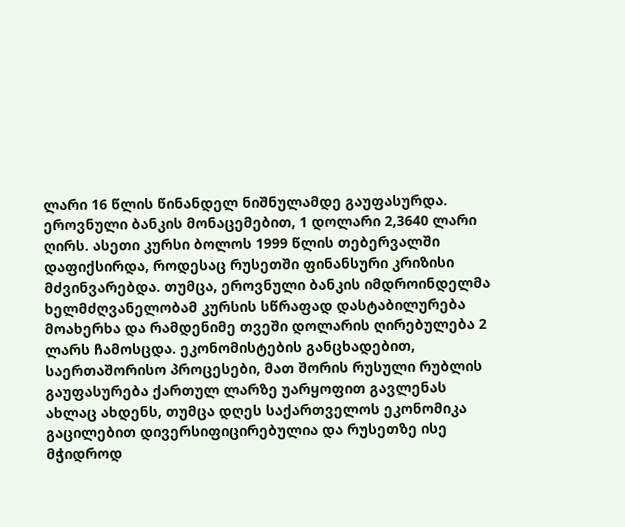ლარი 16 წლის წინანდელ ნიშნულამდე გაუფასურდა. ეროვნული ბანკის მონაცემებით, 1 დოლარი 2,3640 ლარი ღირს. ასეთი კურსი ბოლოს 1999 წლის თებერვალში დაფიქსირდა, როდესაც რუსეთში ფინანსური კრიზისი მძვინვარებდა. თუმცა, ეროვნული ბანკის იმდროინდელმა ხელმძღვანელობამ კურსის სწრაფად დასტაბილურება მოახერხა და რამდენიმე თვეში დოლარის ღირებულება 2 ლარს ჩამოსცდა. ეკონომისტების განცხადებით, საერთაშორისო პროცესები, მათ შორის რუსული რუბლის გაუფასურება ქართულ ლარზე უარყოფით გავლენას ახლაც ახდენს, თუმცა დღეს საქართველოს ეკონომიკა გაცილებით დივერსიფიცირებულია და რუსეთზე ისე მჭიდროდ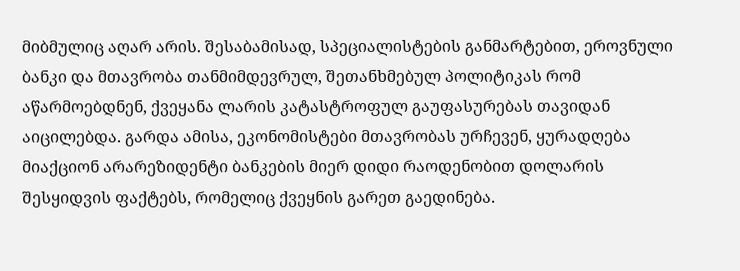მიბმულიც აღარ არის. შესაბამისად, სპეციალისტების განმარტებით, ეროვნული ბანკი და მთავრობა თანმიმდევრულ, შეთანხმებულ პოლიტიკას რომ აწარმოებდნენ, ქვეყანა ლარის კატასტროფულ გაუფასურებას თავიდან აიცილებდა. გარდა ამისა, ეკონომისტები მთავრობას ურჩევენ, ყურადღება მიაქციონ არარეზიდენტი ბანკების მიერ დიდი რაოდენობით დოლარის შესყიდვის ფაქტებს, რომელიც ქვეყნის გარეთ გაედინება.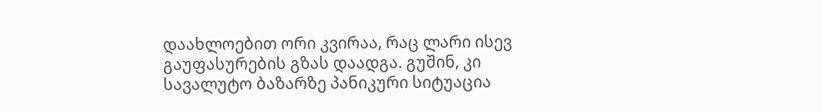დაახლოებით ორი კვირაა, რაც ლარი ისევ გაუფასურების გზას დაადგა. გუშინ, კი სავალუტო ბაზარზე პანიკური სიტუაცია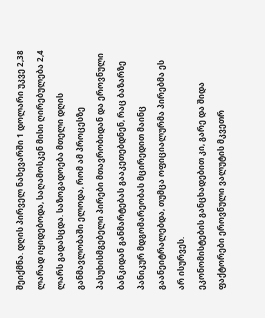შეიქმნა. დღის პირველ ნახევარში 1 დოლარი უკვე 2,38 ლარად იყიდებოდა, საღამოსკენ მისი ღირებულება 2,4 ლარს გადასცდა. საზოგადოება მთელი დღის განმავლობაში ელოდა, რომ ამ პროცესზე პასუხისმგებელი პირები მთავრობიდან და ეროვნული ბანკიდან განმარტებას გააკეთებდნენ, რაც ბაზარზე პანიკურ მდგომარეობას მცირედით მაინც გაანეიტრალებდა, თუმცა ოფიციალურმა პირებმა ეს არ ისურვეს.
ეკონომისტების განცხადებით კი, გარე და შიდა ფაქტორები ეროვნული ვალუტის მკვეთრ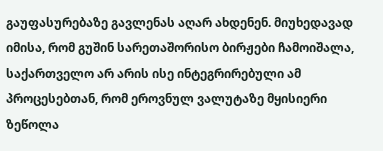გაუფასურებაზე გავლენას აღარ ახდენენ. მიუხედავად იმისა, რომ გუშინ სარეთაშორისო ბირჟები ჩამოიშალა, საქართველო არ არის ისე ინტეგრირებული ამ პროცესებთან, რომ ეროვნულ ვალუტაზე მყისიერი ზეწოლა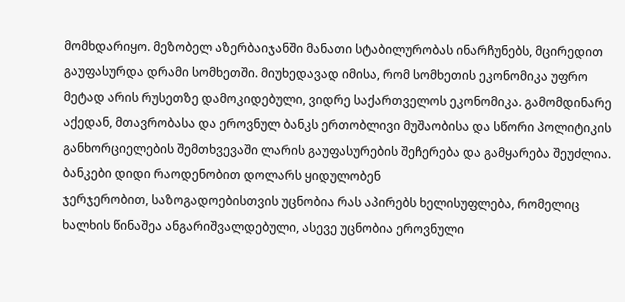მომხდარიყო. მეზობელ აზერბაიჯანში მანათი სტაბილურობას ინარჩუნებს, მცირედით გაუფასურდა დრამი სომხეთში. მიუხედავად იმისა, რომ სომხეთის ეკონომიკა უფრო მეტად არის რუსეთზე დამოკიდებული, ვიდრე საქართველოს ეკონომიკა. გამომდინარე აქედან, მთავრობასა და ეროვნულ ბანკს ერთობლივი მუშაობისა და სწორი პოლიტიკის განხორციელების შემთხვევაში ლარის გაუფასურების შეჩერება და გამყარება შეუძლია.
ბანკები დიდი რაოდენობით დოლარს ყიდულობენ
ჯერჯერობით, საზოგადოებისთვის უცნობია რას აპირებს ხელისუფლება, რომელიც ხალხის წინაშეა ანგარიშვალდებული, ასევე უცნობია ეროვნული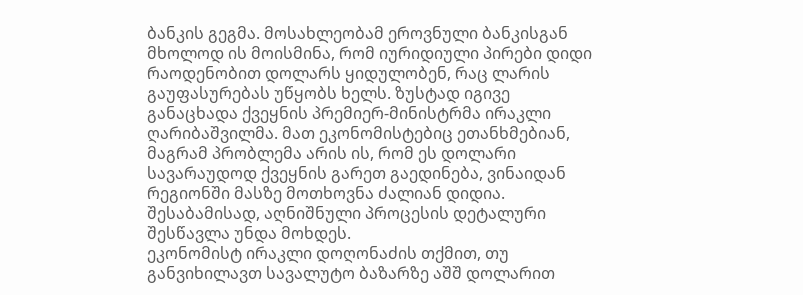ბანკის გეგმა. მოსახლეობამ ეროვნული ბანკისგან მხოლოდ ის მოისმინა, რომ იურიდიული პირები დიდი რაოდენობით დოლარს ყიდულობენ, რაც ლარის გაუფასურებას უწყობს ხელს. ზუსტად იგივე განაცხადა ქვეყნის პრემიერ-მინისტრმა ირაკლი ღარიბაშვილმა. მათ ეკონომისტებიც ეთანხმებიან, მაგრამ პრობლემა არის ის, რომ ეს დოლარი სავარაუდოდ ქვეყნის გარეთ გაედინება, ვინაიდან რეგიონში მასზე მოთხოვნა ძალიან დიდია. შესაბამისად, აღნიშნული პროცესის დეტალური შესწავლა უნდა მოხდეს.
ეკონომისტ ირაკლი დოღონაძის თქმით, თუ განვიხილავთ სავალუტო ბაზარზე აშშ დოლარით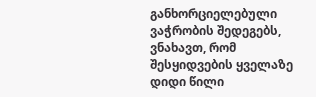განხორციელებული ვაჭრობის შედეგებს, ვნახავთ, რომ შესყიდვების ყველაზე დიდი წილი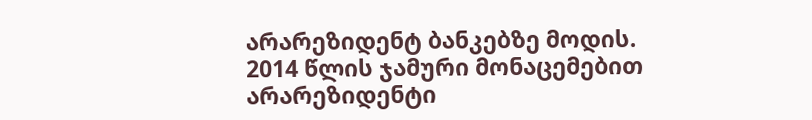არარეზიდენტ ბანკებზე მოდის.
2014 წლის ჯამური მონაცემებით არარეზიდენტი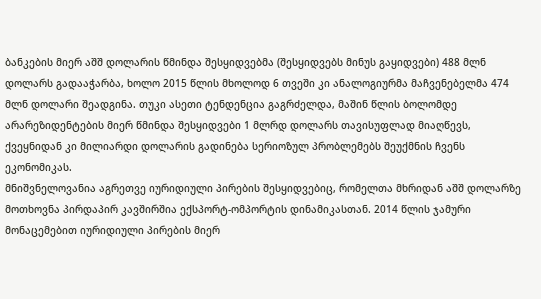ბანკების მიერ აშშ დოლარის წმინდა შესყიდვებმა (შესყიდვებს მინუს გაყიდვები) 488 მლნ დოლარს გადააჭარბა, ხოლო 2015 წლის მხოლოდ 6 თვეში კი ანალოგიურმა მაჩვენებელმა 474 მლნ დოლარი შეადგინა. თუკი ასეთი ტენდენცია გაგრძელდა, მაშინ წლის ბოლომდე არარეზიდენტების მიერ წმინდა შესყიდვები 1 მლრდ დოლარს თავისუფლად მიაღწევს, ქვეყნიდან კი მილიარდი დოლარის გადინება სერიოზულ პრობლემებს შეუქმნის ჩვენს ეკონომიკას.
მნიშვნელოვანია აგრეთვე იურიდიული პირების შესყიდვებიც, რომელთა მხრიდან აშშ დოლარზე მოთხოვნა პირდაპირ კავშირშია ექსპორტ-ომპორტის დინამიკასთან. 2014 წლის ჯამური მონაცემებით იურიდიული პირების მიერ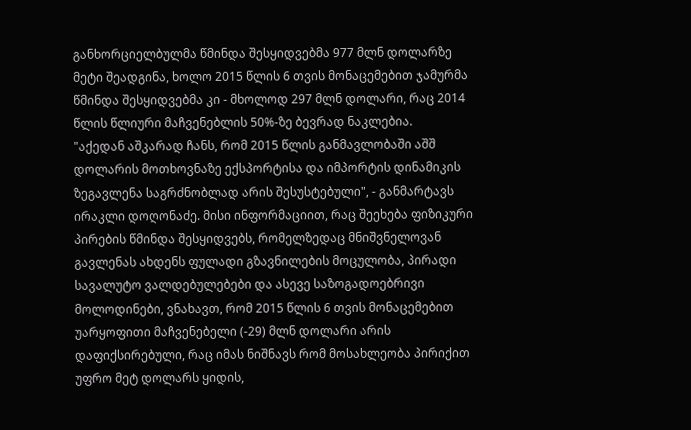განხორციელბულმა წმინდა შესყიდვებმა 977 მლნ დოლარზე მეტი შეადგინა, ხოლო 2015 წლის 6 თვის მონაცემებით ჯამურმა წმინდა შესყიდვებმა კი - მხოლოდ 297 მლნ დოლარი, რაც 2014 წლის წლიური მაჩვენებლის 50%-ზე ბევრად ნაკლებია.
"აქედან აშკარად ჩანს, რომ 2015 წლის განმავლობაში აშშ დოლარის მოთხოვნაზე ექსპორტისა და იმპორტის დინამიკის ზეგავლენა საგრძნობლად არის შესუსტებული", - განმარტავს ირაკლი დოღონაძე. მისი ინფორმაციით, რაც შეეხება ფიზიკური პირების წმინდა შესყიდვებს, რომელზედაც მნიშვნელოვან გავლენას ახდენს ფულადი გზავნილების მოცულობა, პირადი სავალუტო ვალდებულებები და ასევე საზოგადოებრივი მოლოდინები, ვნახავთ, რომ 2015 წლის 6 თვის მონაცემებით უარყოფითი მაჩვენებელი (-29) მლნ დოლარი არის დაფიქსირებული, რაც იმას ნიშნავს რომ მოსახლეობა პირიქით უფრო მეტ დოლარს ყიდის,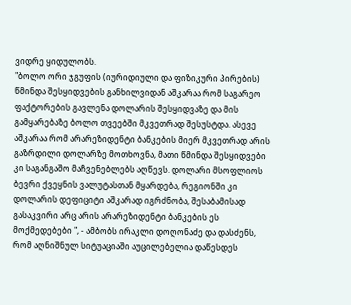ვიდრე ყიდულობს.
"ბოლო ორი ჯგუფის (იურიდიული და ფიზიკური პირების) წმინდა შესყიდვების განხილვიდან აშკარაა რომ საგარეო ფაქტორების გავლენა დოლარის შესყიდვაზე და მის გამყარებაზე ბოლო თვეებში მკვეთრად შესუსტდა. ასევე აშკარაა რომ არარეზიდენტი ბანკების მიერ მკვეთრად არის გაზრდილი დოლარზე მოთხოვნა, მათი წმინდა შესყიდვები კი საგანგაშო მაჩვენებლებს აღწევს. დოლარი მსოფლიოს ბევრი ქვეყნის ვალუტასთან მყარდება, რეგიონში კი დოლარის დეფიციტი აშკარად იგრძნობა, შესაბამისად გასაკვირი არც არის არარეზიდენტი ბანკების ეს მოქმედებები ", - ამბობს ირაკლი დოღონაძე და დასძენს, რომ აღნიშნულ სიტუაციაში აუცილებელია დაწესდეს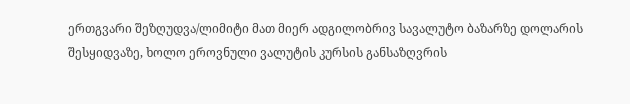ერთგვარი შეზღუდვა/ლიმიტი მათ მიერ ადგილობრივ სავალუტო ბაზარზე დოლარის შესყიდვაზე, ხოლო ეროვნული ვალუტის კურსის განსაზღვრის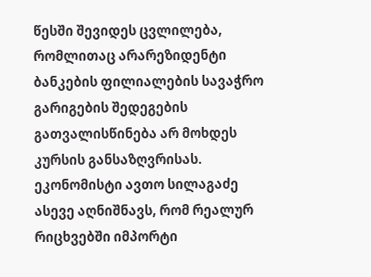წესში შევიდეს ცვლილება, რომლითაც არარეზიდენტი ბანკების ფილიალების სავაჭრო გარიგების შედეგების გათვალისწინება არ მოხდეს კურსის განსაზღვრისას.
ეკონომისტი ავთო სილაგაძე ასევე აღნიშნავს, რომ რეალურ რიცხვებში იმპორტი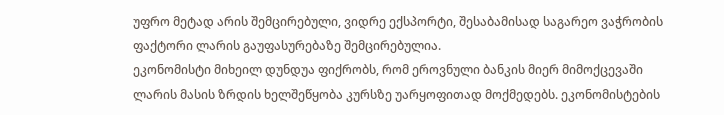უფრო მეტად არის შემცირებული, ვიდრე ექსპორტი, შესაბამისად საგარეო ვაჭრობის ფაქტორი ლარის გაუფასურებაზე შემცირებულია.
ეკონომისტი მიხეილ დუნდუა ფიქრობს, რომ ეროვნული ბანკის მიერ მიმოქცევაში ლარის მასის ზრდის ხელშეწყობა კურსზე უარყოფითად მოქმედებს. ეკონომისტების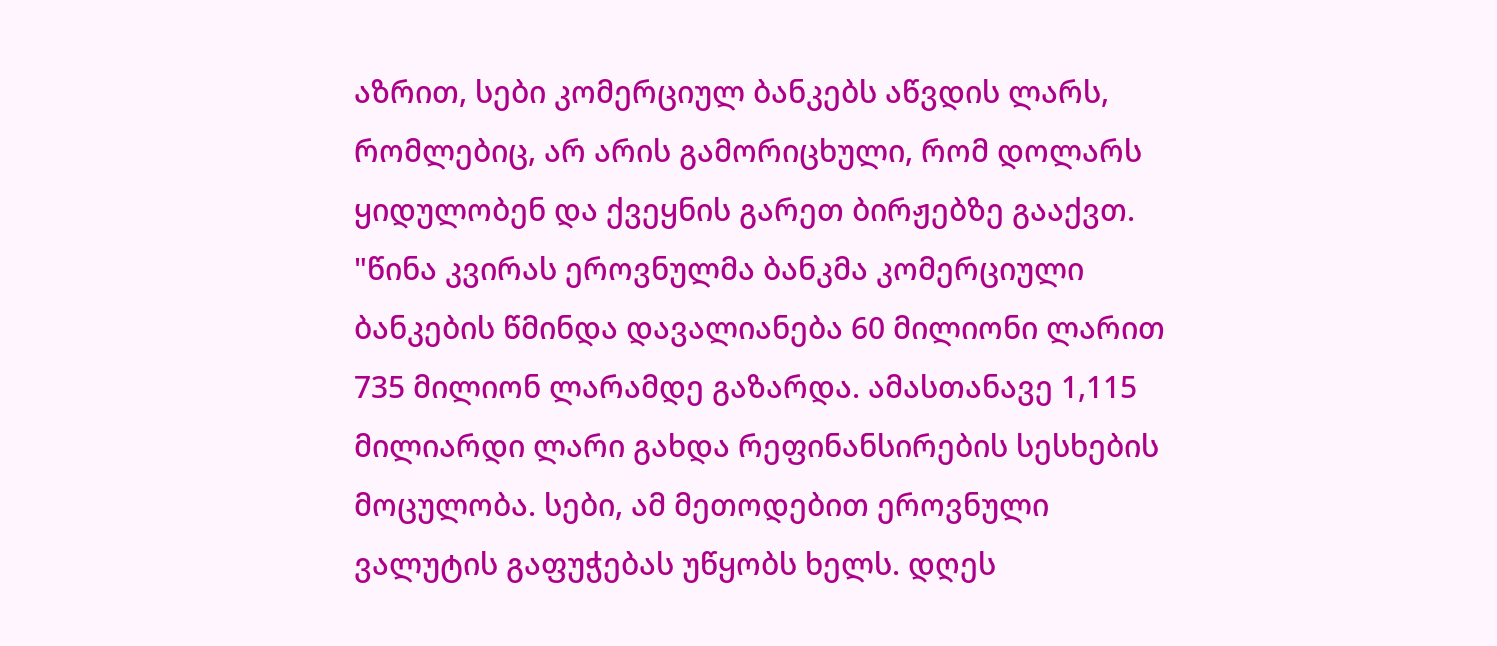აზრით, სები კომერციულ ბანკებს აწვდის ლარს, რომლებიც, არ არის გამორიცხული, რომ დოლარს ყიდულობენ და ქვეყნის გარეთ ბირჟებზე გააქვთ.
"წინა კვირას ეროვნულმა ბანკმა კომერციული ბანკების წმინდა დავალიანება 60 მილიონი ლარით 735 მილიონ ლარამდე გაზარდა. ამასთანავე 1,115 მილიარდი ლარი გახდა რეფინანსირების სესხების მოცულობა. სები, ამ მეთოდებით ეროვნული ვალუტის გაფუჭებას უწყობს ხელს. დღეს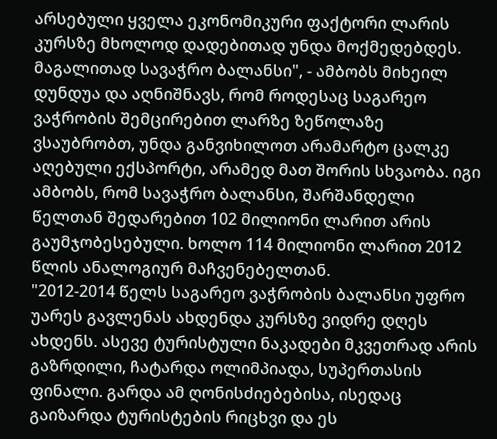არსებული ყველა ეკონომიკური ფაქტორი ლარის კურსზე მხოლოდ დადებითად უნდა მოქმედებდეს. მაგალითად სავაჭრო ბალანსი", - ამბობს მიხეილ დუნდუა და აღნიშნავს, რომ როდესაც საგარეო ვაჭრობის შემცირებით ლარზე ზეწოლაზე ვსაუბრობთ, უნდა განვიხილოთ არამარტო ცალკე აღებული ექსპორტი, არამედ მათ შორის სხვაობა. იგი ამბობს, რომ სავაჭრო ბალანსი, შარშანდელი წელთან შედარებით 102 მილიონი ლარით არის გაუმჯობესებული. ხოლო 114 მილიონი ლარით 2012 წლის ანალოგიურ მაჩვენებელთან.
"2012-2014 წელს საგარეო ვაჭრობის ბალანსი უფრო უარეს გავლენას ახდენდა კურსზე ვიდრე დღეს ახდენს. ასევე ტურისტული ნაკადები მკვეთრად არის გაზრდილი, ჩატარდა ოლიმპიადა, სუპერთასის ფინალი. გარდა ამ ღონისძიებებისა, ისედაც გაიზარდა ტურისტების რიცხვი და ეს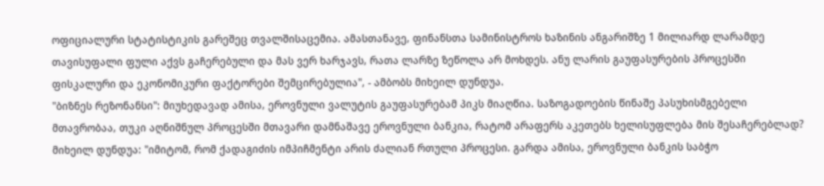ოფიციალური სტატისტიკის გარეშეც თვალშისაცემია. ამასთანავე, ფინანსთა სამინისტროს ხაზინის ანგარიშზე 1 მილიარდ ლარამდე თავისუფალი ფული აქვს გაჩერებული და მას ვერ ხარჯავს, რათა ლარზე ზეწოლა არ მოხდეს. ანუ ლარის გაუფასურების პროცესში ფისკალური და ეკონომიკური ფაქტორები შემცირებულია", - ამბობს მიხეილ დუნდუა.
"ბიზნეს რეზონანსი": მიუხედავად ამისა, ეროვნული ვალუტის გაუფასურებამ პიკს მიაღწია. საზოგადოების წინაშე პასუხისმგებელი მთავრობაა, თუკი აღნიშნულ პროცესში მთავარი დამნაშავე ეროვნული ბანკია, რატომ არაფერს აკეთებს ხელისუფლება მის შესაჩერებლად?
მიხეილ დუნდუა: "იმიტომ, რომ ქადაგიძის იმპიჩმენტი არის ძალიან რთული პროცესი. გარდა ამისა, ეროვნული ბანკის საბჭო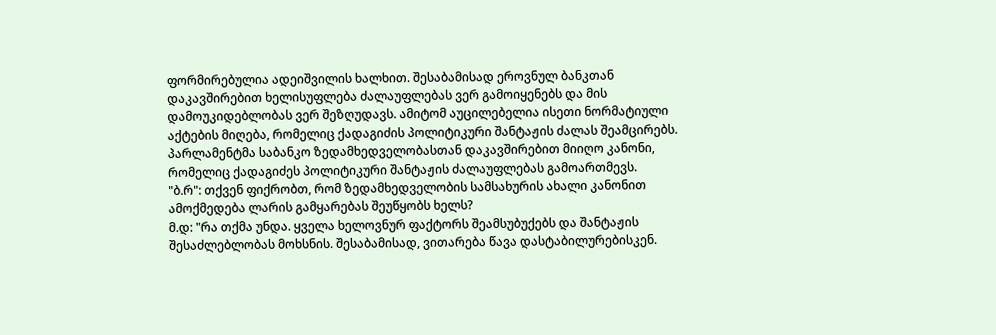ფორმირებულია ადეიშვილის ხალხით. შესაბამისად ეროვნულ ბანკთან დაკავშირებით ხელისუფლება ძალაუფლებას ვერ გამოიყენებს და მის დამოუკიდებლობას ვერ შეზღუდავს. ამიტომ აუცილებელია ისეთი ნორმატიული აქტების მიღება, რომელიც ქადაგიძის პოლიტიკური შანტაჟის ძალას შეამცირებს. პარლამენტმა საბანკო ზედამხედველობასთან დაკავშირებით მიიღო კანონი, რომელიც ქადაგიძეს პოლიტიკური შანტაჟის ძალაუფლებას გამოართმევს.
"ბ.რ": თქვენ ფიქრობთ, რომ ზედამხედველობის სამსახურის ახალი კანონით ამოქმედება ლარის გამყარებას შეუწყობს ხელს?
მ.დ: "რა თქმა უნდა. ყველა ხელოვნურ ფაქტორს შეამსუბუქებს და შანტაჟის შესაძლებლობას მოხსნის. შესაბამისად, ვითარება წავა დასტაბილურებისკენ.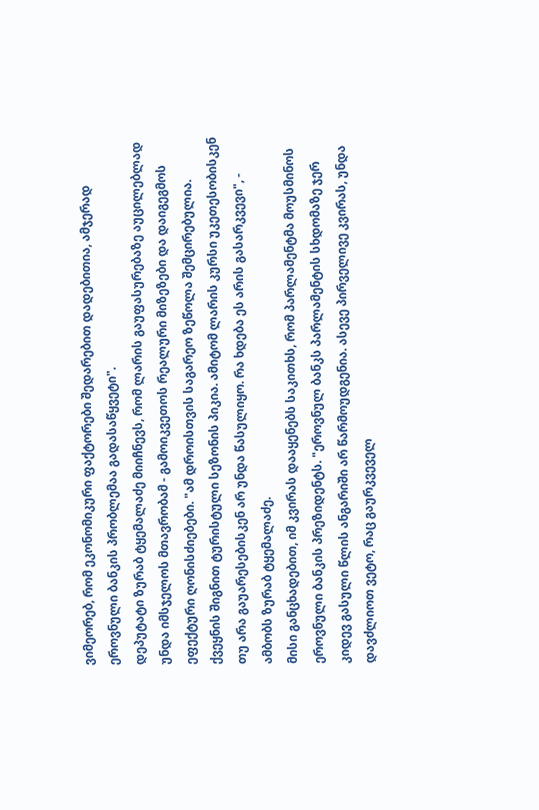ვიმეორებ, რომ ეკონომიკური ფაქტორები შედარებით დადებითია, ამჯერად ეროვნული ბანკის პრობლემაა გადასაწყვეტი".
დეპუტატი ზურაბ ტყემალაძე მიიჩნევს, რომ ლარის გაუფასურებაზე აუცილებლად უნდა იმსჯელოს მთავრობამ - გამოიკვეთოს რეალური მიზეზები და დაიგეგმოს ეფექტური ღონისძიებები. "ამ დროისთვის საგარეო ზეწოლა შემცირებულია. ქვეყნის შიგნით ტურისტული სეზონის პიკია. ამიტომ ლარის კურსი უკეთესობისკენ თუ არა გაუარესებისკენ არ უნდა წასულიყო. რა ხდება ეს არის გასარკვევი", - ამბობს ზურაბ ტყემალაძე.
მისი განცხადებით, იმ კვირას დააყენებს საკითხს, რომ პარლამენტმა მოუსმინოს ეროვნული ბანკის პრეზიდენტს. "ეროვნულ ბანკს პარლამენტის სხდომაზე ჯერ კიდევ გასული წლის ანგარიში არ წარმოუდგენია. ასევე პირველივე კვირას, უნდა დავძლიოთ ვეტო, რაც გაურკვეველ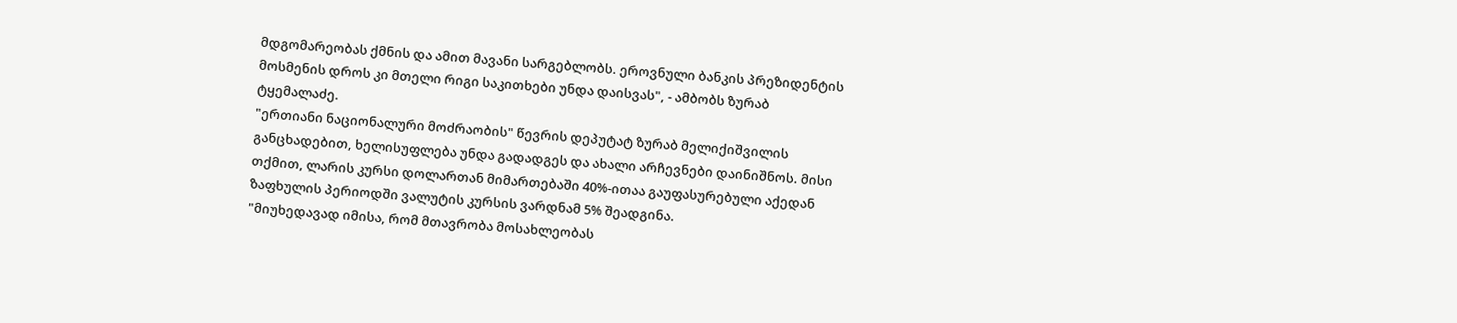მდგომარეობას ქმნის და ამით მავანი სარგებლობს. ეროვნული ბანკის პრეზიდენტის მოსმენის დროს კი მთელი რიგი საკითხები უნდა დაისვას", - ამბობს ზურაბ ტყემალაძე.
"ერთიანი ნაციონალური მოძრაობის" წევრის დეპუტატ ზურაბ მელიქიშვილის განცხადებით, ხელისუფლება უნდა გადადგეს და ახალი არჩევნები დაინიშნოს. მისი თქმით, ლარის კურსი დოლართან მიმართებაში 40%-ითაა გაუფასურებული აქედან ზაფხულის პერიოდში ვალუტის კურსის ვარდნამ 5% შეადგინა.
"მიუხედავად იმისა, რომ მთავრობა მოსახლეობას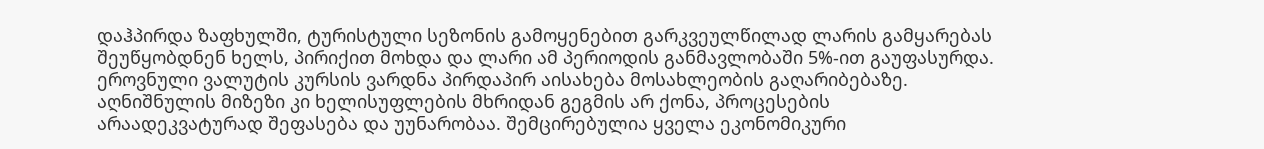დაჰპირდა ზაფხულში, ტურისტული სეზონის გამოყენებით გარკვეულწილად ლარის გამყარებას შეუწყობდნენ ხელს, პირიქით მოხდა და ლარი ამ პერიოდის განმავლობაში 5%-ით გაუფასურდა. ეროვნული ვალუტის კურსის ვარდნა პირდაპირ აისახება მოსახლეობის გაღარიბებაზე. აღნიშნულის მიზეზი კი ხელისუფლების მხრიდან გეგმის არ ქონა, პროცესების არაადეკვატურად შეფასება და უუნარობაა. შემცირებულია ყველა ეკონომიკური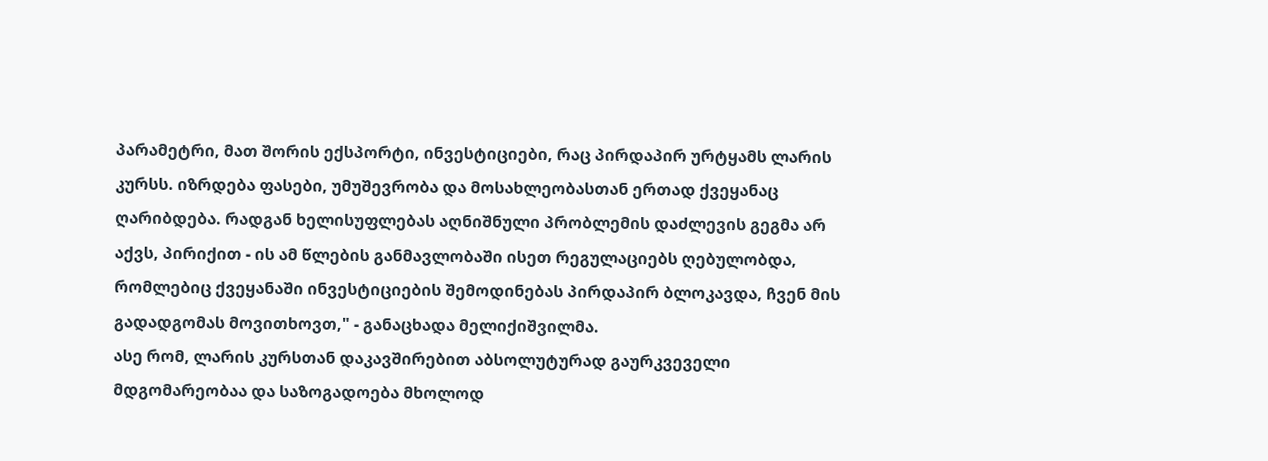პარამეტრი, მათ შორის ექსპორტი, ინვესტიციები, რაც პირდაპირ ურტყამს ლარის კურსს. იზრდება ფასები, უმუშევრობა და მოსახლეობასთან ერთად ქვეყანაც ღარიბდება. რადგან ხელისუფლებას აღნიშნული პრობლემის დაძლევის გეგმა არ აქვს, პირიქით - ის ამ წლების განმავლობაში ისეთ რეგულაციებს ღებულობდა, რომლებიც ქვეყანაში ინვესტიციების შემოდინებას პირდაპირ ბლოკავდა, ჩვენ მის გადადგომას მოვითხოვთ," - განაცხადა მელიქიშვილმა.
ასე რომ, ლარის კურსთან დაკავშირებით აბსოლუტურად გაურკვეველი მდგომარეობაა და საზოგადოება მხოლოდ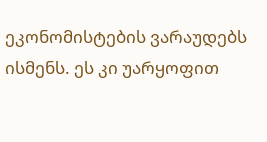ეკონომისტების ვარაუდებს ისმენს. ეს კი უარყოფით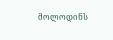მოლოდინს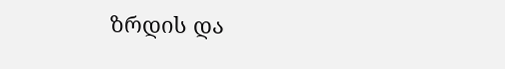ზრდის და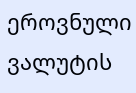ეროვნული ვალუტის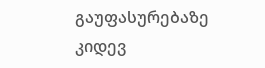გაუფასურებაზე კიდევ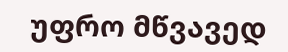უფრო მწვავედ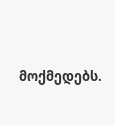მოქმედებს.